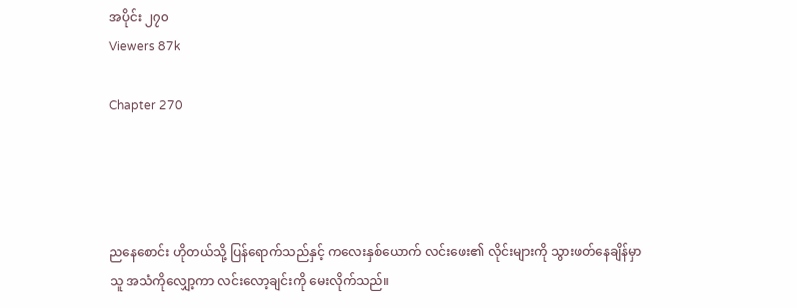အပိုင်း ၂၇၀
Viewers 87k

Chapter 270




ညနေစောင်း ဟိုတယ်သို့ ပြန်ရောက်သည်နှင့် ကလေးနှစ်ယောက် လင်းဖေး၏ လိုင်းများကို သွားဖတ်နေချိန်မှာ သူ အသံကိုလျှော့ကာ လင်းလော့ချင်းကို မေးလိုက်သည်။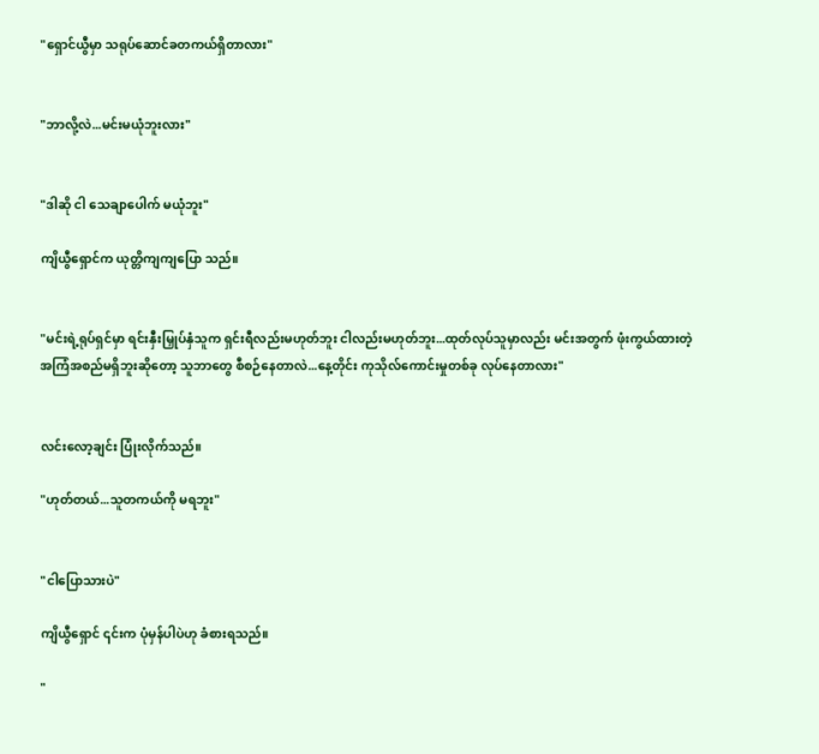"ရှောင်ယွီမှာ သရုပ်ဆောင်ခတကယ်ရှိတာလား"


"ဘာလို့လဲ...မင်းမယုံဘူးလား"


"ဒါဆို ငါ သေချာပေါက် မယုံဘူး"

ကျိယွီရှောင်က ယုတ္တိကျကျပြော သည်။


"မင်းရဲ့ရုပ်ရှင်မှာ ရင်းနှီးမြှုပ်နှံသူက ရှင်းရီလည်းမဟုတ်ဘူး ငါလည်းမဟုတ်ဘူး...ထုတ်လုပ်သူမှာလည်း မင်းအတွက် ဖုံးကွယ်ထားတဲ့အကြံအစည်မရှိဘူးဆိုတော့ သူဘာတွေ စီစဉ်နေတာလဲ...နေ့တိုင်း ကုသိုလ်ကောင်းမှုတစ်ခု လုပ်နေတာလား"


လင်းလော့ချင်း ပြုံးလိုက်သည်။

"ဟုတ်တယ်...သူတကယ်ကို မရဘူး"


"ငါပြောသားပဲ"

ကျိယွီရှောင် ၎င်းက ပုံမှန်ပါပဲဟု ခံစားရသည်။

"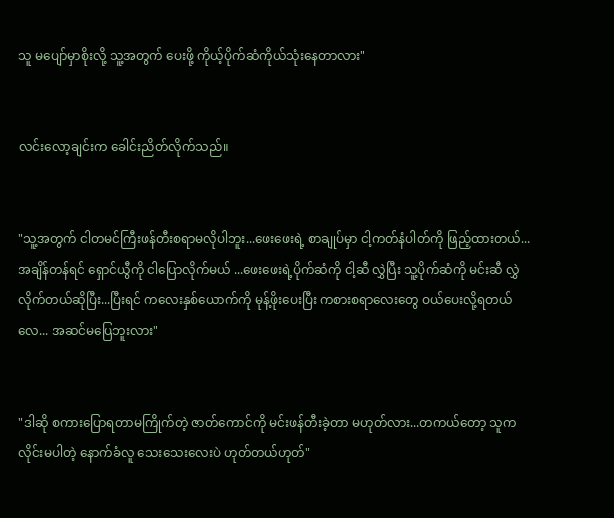သူ မပျော်မှာစိုးလို့ သူ့အတွက် ပေးဖို့ ကိုယ့်ပိုက်ဆံကိုယ်သုံးနေတာလား"


လင်းလော့ချင်းက ခေါင်းညိတ်လိုက်သည်။


"သူ့အတွက် ငါတမင်ကြီးဖန်တီးစရာမလိုပါဘူး...ဖေးဖေးရဲ့ စာချုပ်မှာ ငါ့ကတ်နံပါတ်ကို ဖြည့်ထားတယ်... အချိန်တန်ရင် ရှောင်ယွီကို ငါပြောလိုက်မယ် ...ဖေးဖေးရဲ့ပိုက်ဆံကို ငါ့ဆီ လွှဲပြီး သူ့ပိုက်ဆံကို မင်းဆီ လွှဲလိုက်တယ်ဆိုပြီး...ပြီးရင် ကလေးနှစ်ယောက်ကို မုန့်ဖိုးပေးပြီး ကစားစရာလေးတွေ ဝယ်ပေးလို့ရတယ်လေ... အဆင်မပြေဘူးလား"


"ဒါဆို စကားပြောရတာမကြိုက်တဲ့ ဇာတ်ကောင်ကို မင်းဖန်တီးခဲ့တာ မဟုတ်လား...တကယ်တော့ သူက လိုင်းမပါတဲ့ နောက်ခံလူ သေးသေးလေးပဲ ဟုတ်တယ်ဟုတ်"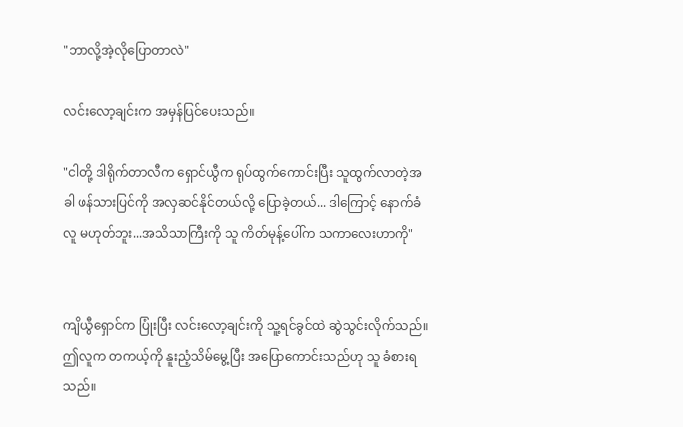"ဘာလို့အဲ့လိုပြောတာလဲ"

လင်းလော့ချင်းက အမှန်ပြင်ပေးသည်။

"ငါတို့ ဒါရိုက်တာလီက ရှောင်ယွီက ရုပ်ထွက်ကောင်းပြီး သူထွက်လာတဲ့အခါ ဖန်သားပြင်ကို အလှဆင်နိုင်တယ်လို့ ပြောခဲ့တယ်... ဒါကြောင့် နောက်ခံလူ မဟုတ်ဘူး...အသိသာကြီးကို သူ ကိတ်မုန့်ပေါ်က သကာလေးဟာကို"


ကျိယွီရှောင်က ပြုံးပြီး လင်းလော့ချင်းကို သူ့ရင်ခွင်ထဲ ဆွဲသွင်းလိုက်သည်။ဤလူက တကယ့်ကို နူးညံ့သိမ်မွေ့ပြီး အပြောကောင်းသည်ဟု သူ ခံစားရသည်။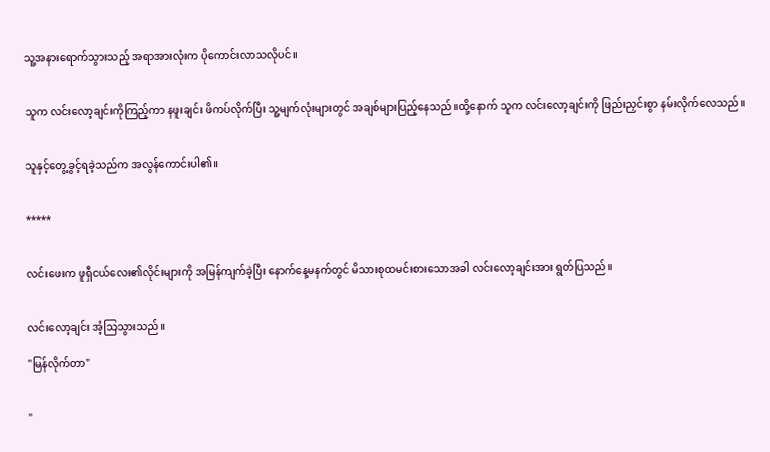သူ့အနားရောက်သွားသည့် အရာအားလုံးက ပိုကောင်းလာသလိုပင်။


သူက လင်းလော့ချင်းကိုကြည့်ကာ နဖူးချင်း ဖိကပ်လိုက်ပြီး သူ့မျက်လုံးများတွင် အချစ်များပြည့်နေသည်။ထို့နောက် သူက လင်းလော့ချင်းကို ဖြည်းညှင်းစွာ နမ်းလိုက်လေသည်။


သူနှင့်တွေ့ခွင့်ရခဲ့သည်က အလွန်ကောင်းပါ၏။


*****


လင်းဖေးက ဖူရှီငယ်လေး၏လိုင်းများကို အမြန်ကျက်ခဲ့ပြီး နောက်နေ့မနက်တွင် မိသားစုထမင်းစားသောအခါ လင်းလော့ချင်းအား ရွတ်ပြသည်။


လင်းလော့ချင်း အံ့သြသွားသည်။

"မြန်လိုက်တာ"


"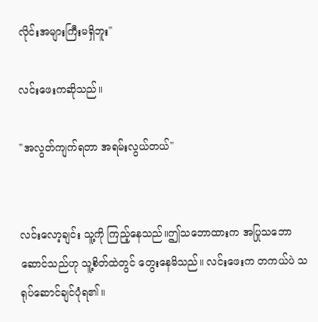လိုင်းအများကြီးမရှိဘူး"

လင်းဖေးကဆိုသည်။

"အလွတ်ကျက်ရတာ အရမ်းလွယ်တယ်"


လင်းလော့ချင်း သူ့ကို ကြည့်နေသည်။ဤသဘောထားက အပြုသဘောဆောင်သည်ဟု သူ့စိတ်ထဲတွင် တွေးနေမိသည်။ လင်းဖေးက တကယ်ပဲ သရုပ်ဆောင်ချင်ပုံရ၏။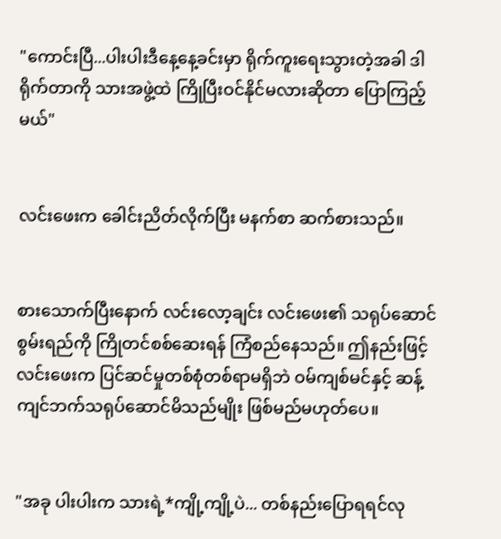"ကောင်းပြီ...ပါးပါးဒီနေ့နေ့ခင်းမှာ ရိုက်ကူးရေးသွားတဲ့အခါ ဒါရိုက်တာကို သားအဖွဲ့ထဲ ကြိုပြီးဝင်နိုင်မလားဆိုတာ ပြောကြည့်မယ်"


လင်းဖေးက ခေါင်းညိတ်လိုက်ပြီး မနက်စာ ဆက်စားသည်။


စားသောက်ပြီးနောက် လင်းလော့ချင်း လင်းဖေး၏ သရုပ်ဆောင်စွမ်းရည်ကို ကြိုတင်စစ်ဆေးရန် ကြံစည်နေသည်။ ဤနည်းဖြင့် လင်းဖေးက ပြင်ဆင်မှုတစ်စုံတစ်ရာမရှိဘဲ ဝမ်ကျစ်မင်နှင့် ဆန့်ကျင်ဘက်သရုပ်ဆောင်မိသည်မျိုး ဖြစ်မည်မဟုတ်ပေ။


"အခု ပါးပါးက သားရဲ့*ကျို့ကျို့ပဲ... တစ်နည်းပြောရရင်လု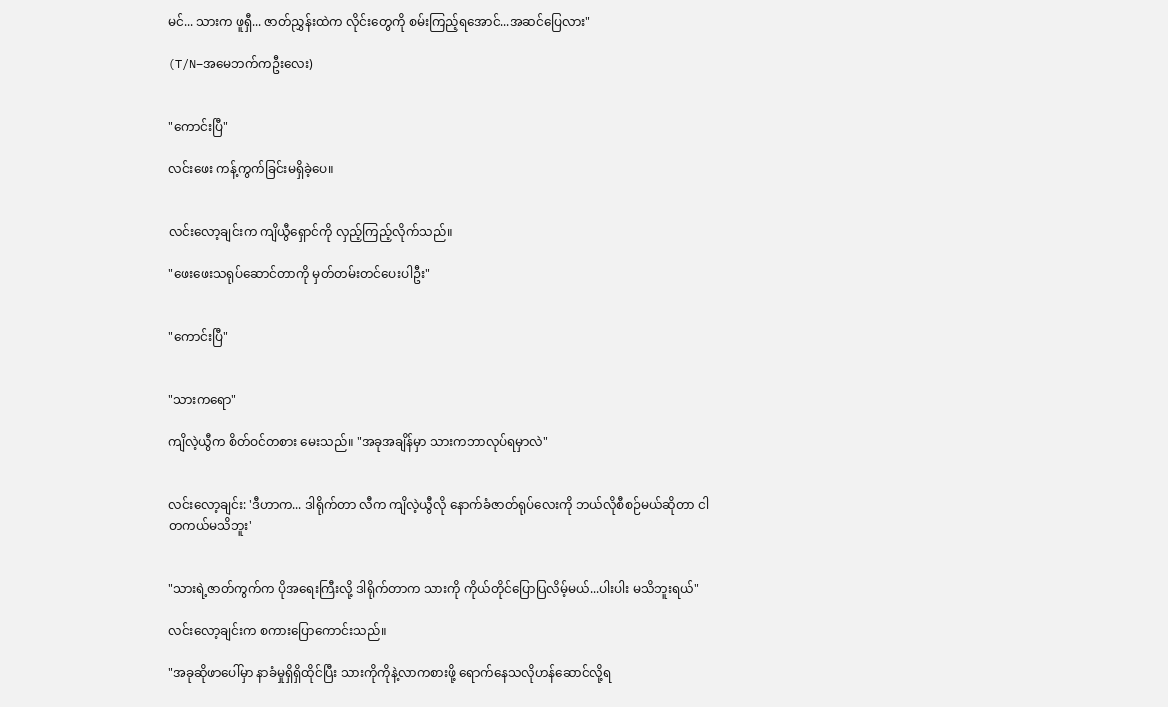မင်... သားက ဖူရှီ... ဇာတ်ညွှန်းထဲက လိုင်းတွေကို စမ်းကြည့်ရအောင်...အဆင်ပြေလား"

(T/N–အမေဘက်ကဦးလေး)


"ကောင်းပြီ"

လင်းဖေး ကန့်ကွက်ခြင်းမရှိခဲ့ပေ။


လင်းလော့ချင်းက ကျိယွီရှောင်ကို လှည့်ကြည့်လိုက်သည်။

"ဖေးဖေးသရုပ်ဆောင်တာကို မှတ်တမ်းတင်ပေးပါဦး"


"ကောင်းပြီ"


"သားကရော"

ကျိလဲ့ယွီက စိတ်ဝင်တစား မေးသည်။ "အခုအချိန်မှာ သားကဘာလုပ်ရမှာလဲ"


လင်းလော့ချင်း: 'ဒီဟာက... ဒါရိုက်တာ လီက ကျိလဲ့ယွီလို နောက်ခံဇာတ်ရုပ်လေးကို ဘယ်လိုစီစဉ်မယ်ဆိုတာ ငါတကယ်မသိဘူး'


"သားရဲ့ဇာတ်ကွက်က ပိုအရေးကြီးလို့ ဒါရိုက်တာက သားကို ကိုယ်တိုင်ပြောပြလိမ့်မယ်...ပါးပါး မသိဘူးရယ်"

လင်းလော့ချင်းက စကားပြောကောင်းသည်။

"အခုဆိုဖာပေါ်မှာ နာခံမှုရှိရှိထိုင်ပြီး သားကိုကိုနဲ့လာကစားဖို့ ရောက်နေသလိုဟန်ဆောင်လို့ရ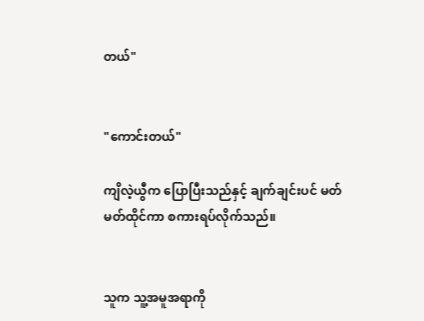တယ်"


"ကောင်းတယ်"

ကျိလဲ့ယွီက ပြောပြီးသည်နှင့် ချက်ချင်းပင် မတ်မတ်ထိုင်ကာ စကားရပ်လိုက်သည်။


သူက သူ့အမူအရာကို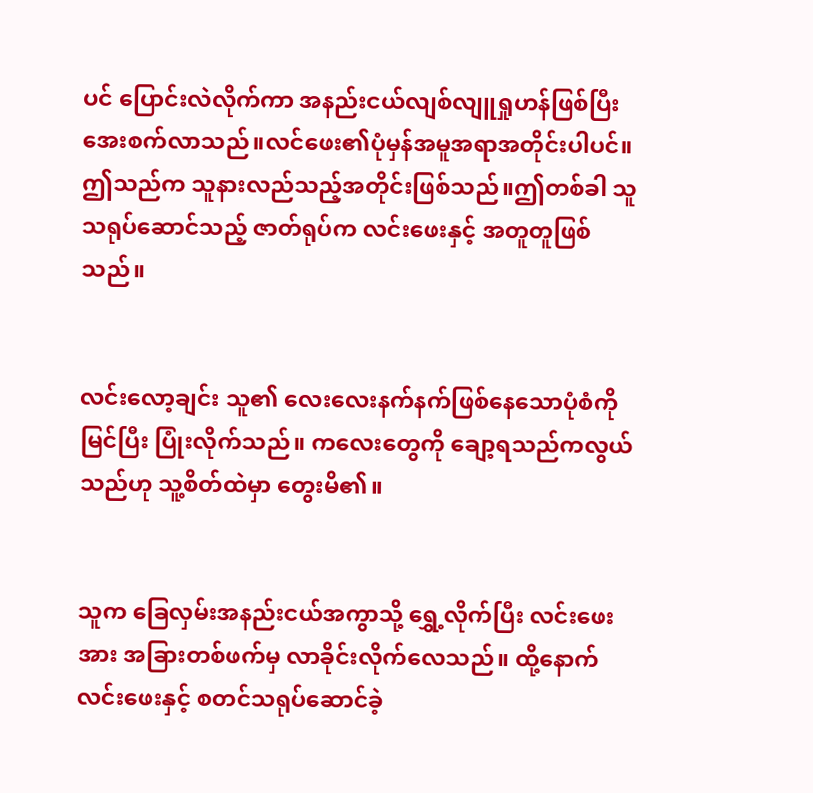ပင် ပြောင်းလဲလိုက်ကာ အနည်းငယ်လျစ်လျူရှုဟန်ဖြစ်ပြီး အေးစက်လာသည်။လင်ဖေး၏ပုံမှန်အမူအရာအတိုင်းပါပင်။ဤသည်က သူနားလည်သည့်အတိုင်းဖြစ်သည်။ဤတစ်ခါ သူသရုပ်ဆောင်သည့် ဇာတ်ရုပ်က လင်းဖေးနှင့် အတူတူဖြစ်သည်။


လင်းလော့ချင်း သူ၏ လေးလေးနက်နက်ဖြစ်နေသောပုံစံကို မြင်ပြီး ပြုံးလိုက်သည်။ ကလေးတွေကို ချော့ရသည်ကလွယ်သည်ဟု သူ့စိတ်ထဲမှာ တွေးမိ၏။


သူက ခြေလှမ်းအနည်းငယ်အကွာသို့ ရွှေ့လိုက်ပြီး လင်းဖေးအား အခြားတစ်ဖက်မှ လာခိုင်းလိုက်လေသည်။ ထို့နောက် လင်းဖေးနှင့် စတင်သရုပ်ဆောင်ခဲ့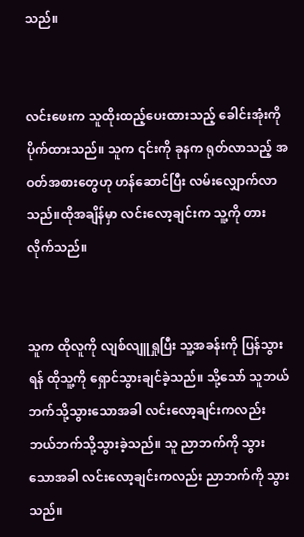သည်။


လင်းဖေးက သူထိုးထည့်ပေးထားသည့် ခေါင်းအုံးကို ပိုက်ထားသည်။ သူက ၎င်းကို ခုနက ရုတ်လာသည့် အဝတ်အစားတွေဟု ဟန်ဆောင်ပြီး လမ်းလျှောက်လာသည်။ထိုအချိန်မှာ လင်းလော့ချင်းက သူ့ကို တားလိုက်သည်။


သူက ထိုလူကို လျစ်လျူရှုပြီး သူ့အခန်းကို ပြန်သွားရန် ထိုသူ့ကို ရှောင်သွားချင်ခဲ့သည်။ သို့သော် သူဘယ်ဘက်သို့သွားသောအခါ လင်းလော့ချင်းကလည်း ဘယ်ဘက်သို့သွားခဲ့သည်။ သူ ညာဘက်ကို သွားသောအခါ လင်းလော့ချင်းကလည်း ညာဘက်ကို သွားသည်။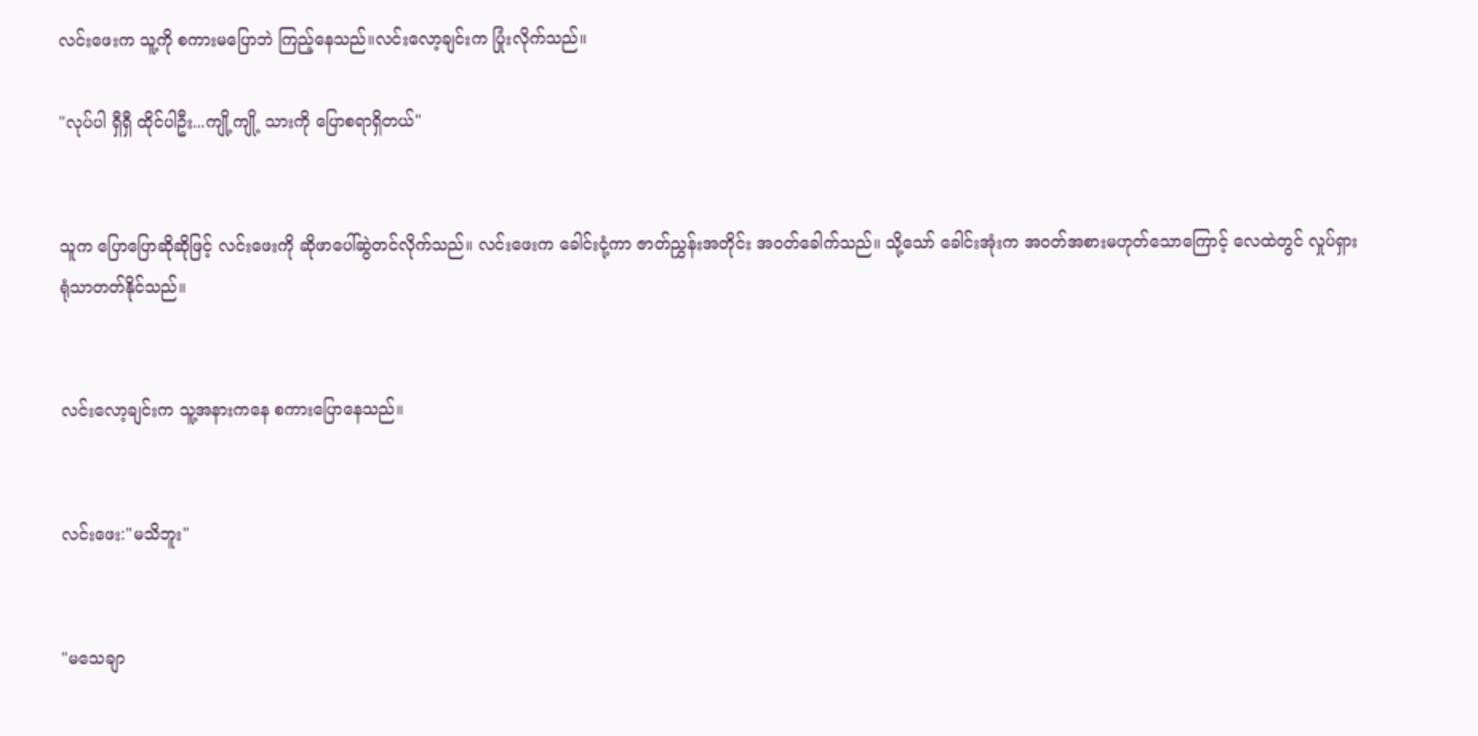လင်းဖေးက သူ့ကို စကားမပြောဘဲ ကြည့်နေသည်။လင်းလော့ချင်းက ပြုံးလိုက်သည်။

"လုပ်ပါ ရှီရှီ ထိုင်ပါဦး...ကျို့ကျို့ သားကို ပြောစရာရှိတယ်"


သူက ပြောပြောဆိုဆိုဖြင့် လင်းဖေးကို ဆိုဖာပေါ်ဆွဲတင်လိုက်သည်။ လင်းဖေးက ခေါင်းငုံ့ကာ ဇာတ်ညွှန်းအတိုင်း အဝတ်ခေါက်သည်။ သို့သော် ခေါင်းအုံးက အဝတ်အစားမဟုတ်သောကြောင့် လေထဲတွင် လှုပ်ရှားရုံသာတတ်နိုင်သည်။


လင်းလော့ချင်းက သူ့အနားကနေ စကားပြောနေသည်။


လင်းဖေး:"မသိဘူး"


"မသေချာ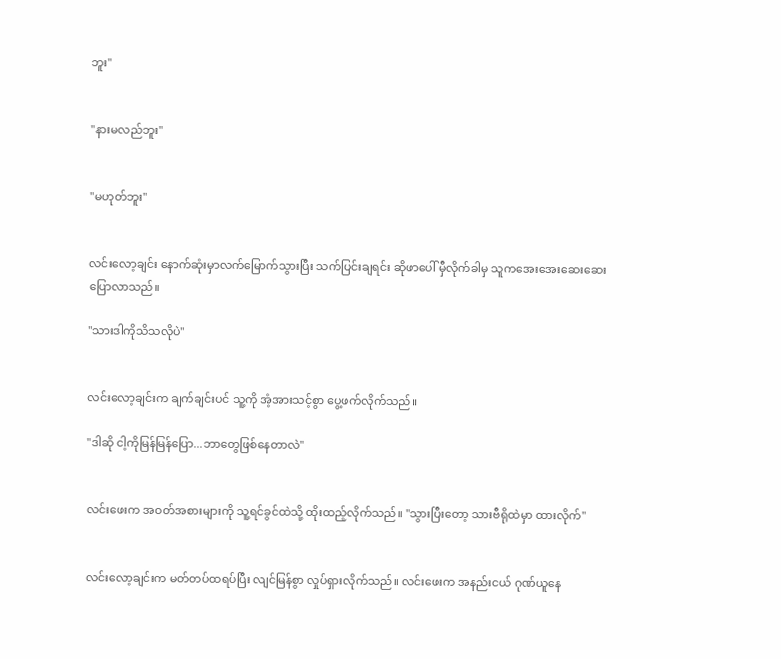ဘူး"


"နားမလည်ဘူး"


"မဟုတ်ဘူး"


လင်းလော့ချင်း နောက်ဆုံးမှာလက်မြောက်သွားပြီး သက်ပြင်းချရင်း ဆိုဖာပေါ် မှီလိုက်ခါမှ သူကအေးအေးဆေးဆေး ပြောလာသည်။

"သားဒါကိုသိသလိုပဲ"


လင်းလော့ချင်းက ချက်ချင်းပင် သူ့ကို အံ့အားသင့်စွာ ပွေ့ဖက်လိုက်သည်။

"ဒါဆို ငါ့ကိုမြန်မြန်ပြော...ဘာတွေဖြစ်နေတာလဲ"


လင်းဖေးက အဝတ်အစားများကို သူ့ရင်ခွင်ထဲသို့ ထိုးထည့်လိုက်သည်။ "သွားပြီးတော့ သားဗီရိုထဲမှာ ထားလိုက်"


လင်းလော့ချင်းက မတ်တပ်ထရပ်ပြီး လျင်မြန်စွာ လှုပ်ရှားလိုက်သည်။ လင်းဖေးက အနည်းငယ် ဂုဏ်ယူနေ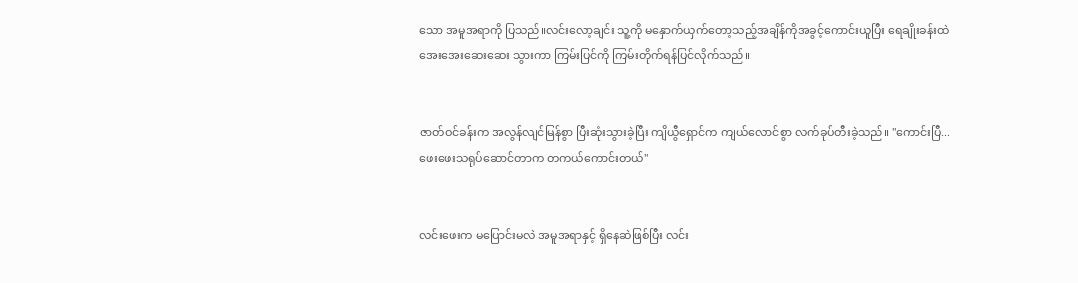သော အမူအရာကို ပြသည်။လင်းလော့ချင်း သူ့ကို မနှောက်ယှက်တော့သည့်အချိန်ကိုအခွင့်ကောင်းယူပြီး ရေချိုးခန်းထဲ အေးအေးဆေးဆေး သွားကာ ကြမ်းပြင်ကို ကြမ်းတိုက်ရန်ပြင်လိုက်သည်။


ဇာတ်ဝင်ခန်းက အလွန်လျင်မြန်စွာ ပြီးဆုံးသွားခဲ့ပြီး ကျိယွီရှောင်က ကျယ်လောင်စွာ လက်ခုပ်တီးခဲ့သည်။ "ကောင်းပြီ...ဖေးဖေးသရုပ်ဆောင်တာက တကယ်ကောင်းတယ်"


လင်းဖေးက မပြောင်းမလဲ အမူအရာနှင့် ရှိနေဆဲဖြစ်ပြီး လင်း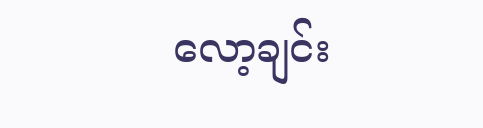လော့ချင်း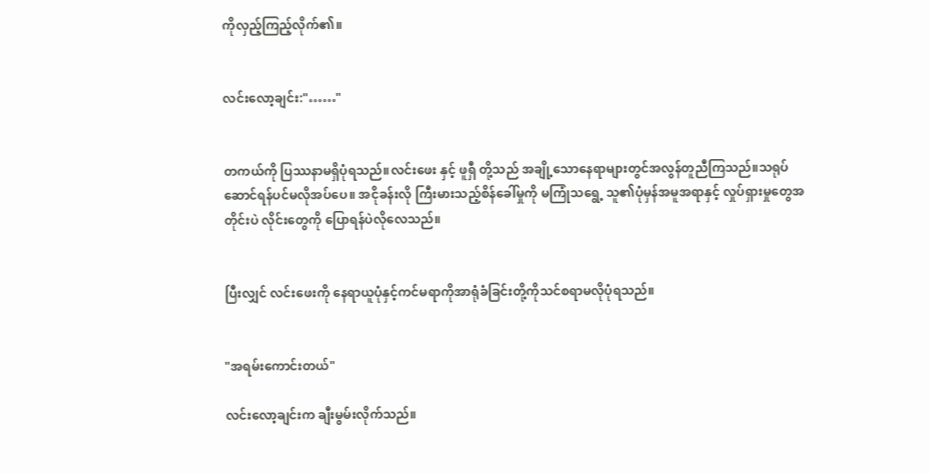ကိုလှည့်ကြည့်လိုက်၏။


လင်းလော့ချင်း:"……"


တကယ်ကို ပြဿနာမရှိပုံရသည်။လင်းဖေး နှင့် ဖူရှီ တို့သည် အချို့သောနေရာများတွင်အလွန်တူညီကြသည်။သရုပ် ဆောင်ရန်ပင်မလိုအပ်ပေ။ အငိုခန်းလို ကြီးမားသည့်စိန်ခေါ်မှုကို မကြုံသရွေ့ သူ၏ပုံမှန်အမူအရာနှင့် လှုပ်ရှားမှုတွေအတိုင်းပဲ လိုင်းတွေကို ပြောရန်ပဲလိုလေသည်။


ပြီးလျှင် လင်းဖေးကို နေရာယူပုံနှင့်ကင်မရာကိုအာရုံခံခြင်းတို့ကိုသင်စရာမလိုပုံရသည်။


"အရမ်းကောင်းတယ်"

လင်းလော့ချင်းက ချီးမွမ်းလိုက်သည်။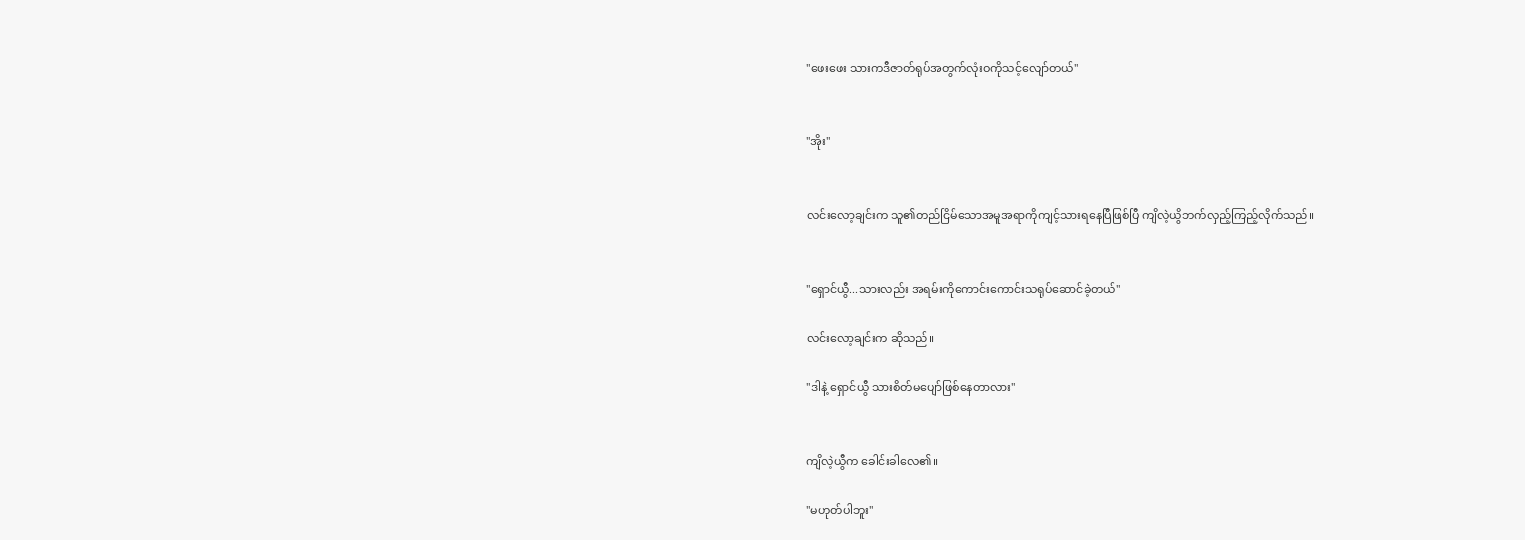"ဖေးဖေး သားကဒီဇာတ်ရုပ်အတွက်လုံးဝကိုသင့်လျော်တယ်"


"အိုး"


လင်းလော့ချင်းက သူ၏တည်ငြိမ်သောအမူအရာကိုကျင့်သားရနေပြီဖြစ်ပြီ ကျိလဲ့ယွိဘက်လှည့်ကြည့်လိုက်သည်။


"ရှောင်ယွီ...သားလည်း အရမ်းကိုကောင်းကောင်းသရုပ်ဆောင်ခဲ့တယ်"

လင်းလော့ချင်းက ဆိုသည်။

"ဒါနဲ့ ရှောင်ယွီ သားစိတ်မပျော်ဖြစ်နေတာလား"


ကျိလဲ့ယွီက ခေါင်းခါလေ၏။

"မဟုတ်ပါဘူး"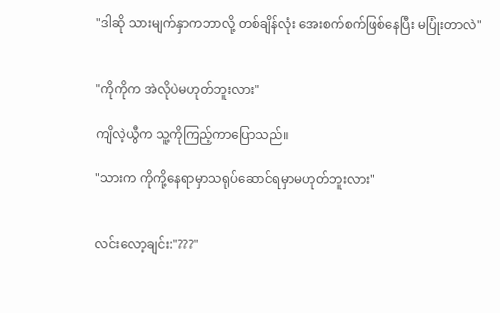"ဒါဆို သားမျက်နှာကဘာလို့ တစ်ချိန်လုံး အေးစက်စက်ဖြစ်နေပြီး မပြုံးတာလဲ"


"ကိုကိုက အဲလိုပဲမဟုတ်ဘူးလား"

ကျိလဲ့ယွီက သူ့ကိုကြည့်ကာပြောသည်။

"သားက ကိုကို့နေရာမှာသရုပ်ဆောင်ရမှာမဟုတ်ဘူးလား"


လင်းလော့ချင်း:"???"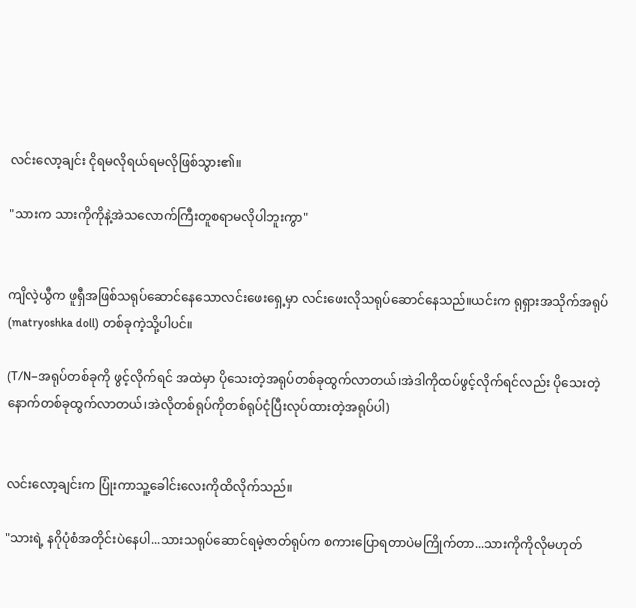လင်းလော့ချင်း ငိုရမလိုရယ်ရမလိုဖြစ်သွား၏။

"သားက သားကိုကိုနဲ့အဲသလောက်ကြီးတူစရာမလိုပါဘူးကွာ"


ကျိလဲ့ယွီက ဖူရှီအဖြစ်သရုပ်ဆောင်နေသောလင်းဖေးရှေ့မှာ လင်းဖေးလိုသရုပ်ဆောင်နေသည်။ယင်းက ရုရှားအသိုက်အရုပ်(matryoshka doll) တစ်ခုကဲ့သို့ပါပင်။

(T/N–အရုပ်တစ်ခုကို ဖွင့်လိုက်ရင် အထဲမှာ ပိုသေးတဲ့အရုပ်တစ်ခုထွက်လာတယ်၊အဲဒါကိုထပ်ဖွင့်လိုက်ရင်လည်း ပိုသေးတဲ့နောက်တစ်ခုထွက်လာတယ်၊အဲလိုတစ်ရုပ်ကိုတစ်ရုပ်ငုံပြီးလုပ်ထားတဲ့အရုပ်ပါ)


လင်းလော့ချင်းက ပြုံးကာသူ့ခေါင်းလေးကိုထိလိုက်သည်။

"သားရဲ့ နဂိုပုံစံအတိုင်းပဲနေပါ...သားသရုပ်ဆောင်ရမဲ့ဇာတ်ရုပ်က စကားပြောရတာပဲမကြိုက်တာ...သားကိုကိုလိုမဟုတ်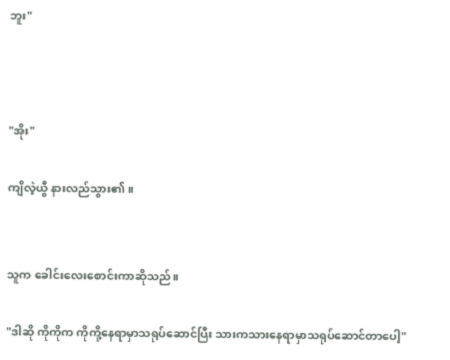ဘူး"



"အိုး"

ကျိလဲ့ယွီ နားလည်သွား၏။


သူက ခေါင်းလေးစောင်းကာဆိုသည်။

"ဒါဆို ကိုကိုက ကိုကို့နေရာမှာသရုပ်ဆောင်ပြီး သားကသားနေရာမှာသရုပ်ဆောင်တာပေါ့"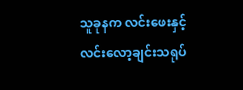သူခုနက လင်းဖေးနှင့်လင်းလော့ချင်းသရုပ်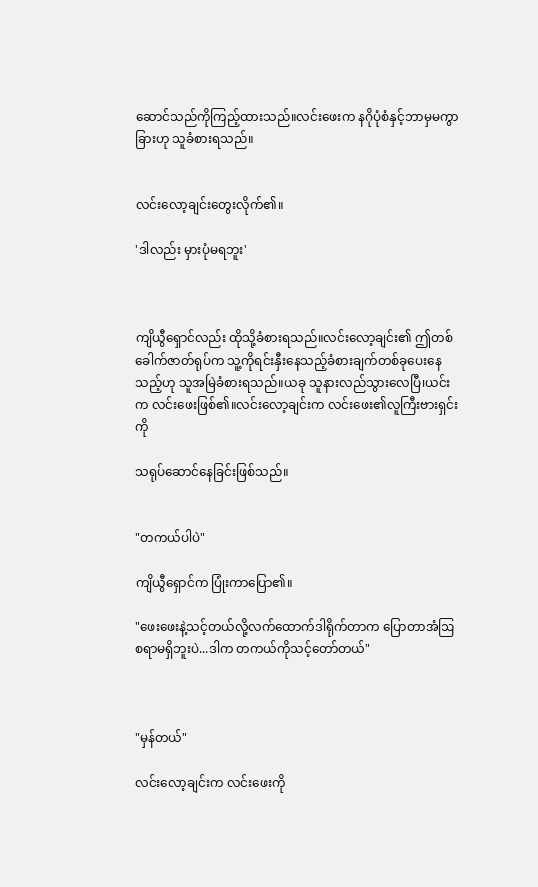ဆောင်သည်ကိုကြည့်ထားသည်။လင်းဖေးက နဂိုပုံစံနှင့်ဘာမှမကွာခြားဟု သူခံစားရသည်။


လင်းလော့ချင်းတွေးလိုက်၏။

'ဒါလည်း မှားပုံမရဘူး'



ကျိယွီရှောင်လည်း ထိုသို့ခံစားရသည်။လင်းလော့ချင်း၏ ဤတစ်ခေါက်ဇာတ်ရုပ်က သူ့ကိုရင်းနှီးနေသည့်ခံစားချက်တစ်ခုပေးနေသည့်ဟု သူအမြဲခံစားရသည်။ယခု သူနားလည်သွားလေပြီ၊ယင်းက လင်းဖေးဖြစ်၏။လင်းလော့ချင်းက လင်းဖေး၏လူကြီးဗားရှင်းကို

သရုပ်ဆောင်နေခြင်းဖြစ်သည်။


"တကယ်ပါပဲ"

ကျိယွီရှောင်က ပြုံးကာပြော၏။

"ဖေးဖေးနဲ့သင့်တယ်လို့လက်ထောက်ဒါရိုက်တာက ပြောတာအံဩစရာမရှိဘူးပဲ...ဒါက တကယ်ကိုသင့်တော်တယ်"



"မှန်တယ်"

လင်းလော့ချင်းက လင်းဖေးကို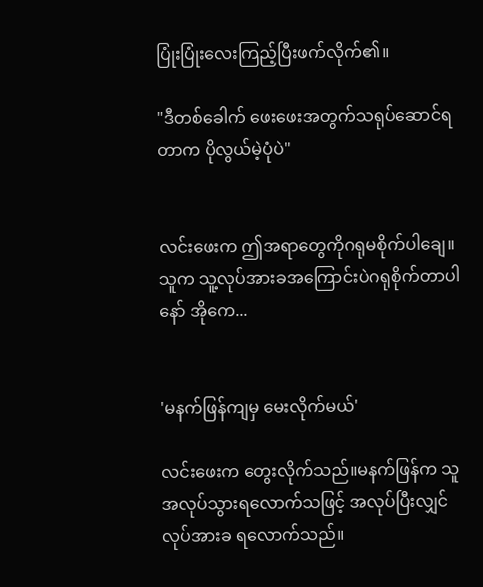ပြုံးပြုံးလေးကြည့်ပြီးဖက်လိုက်၏။

"ဒီတစ်ခေါက် ဖေးဖေးအတွက်သရုပ်ဆောင်ရတာက ပိုလွယ်မဲ့ပုံပဲ"


လင်းဖေးက ဤအရာတွေကိုဂရုမစိုက်ပါချေ။သူက သူ့လုပ်အားခအကြောင်းပဲဂရုစိုက်တာပါနော် အိုကေ...


'မနက်ဖြန်ကျမှ မေးလိုက်မယ်'

လင်းဖေးက တွေးလိုက်သည်။မနက်ဖြန်က သူအလုပ်သွားရလောက်သဖြင့် အလုပ်ပြီးလျှင်လုပ်အားခ ရလောက်သည်။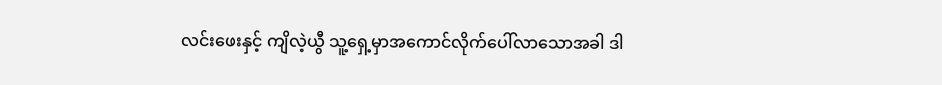လင်းဖေးနှင့် ကျိလဲ့ယွီ သူ့ရှေ့မှာအကောင်လိုက်ပေါ်လာသောအခါ ဒါ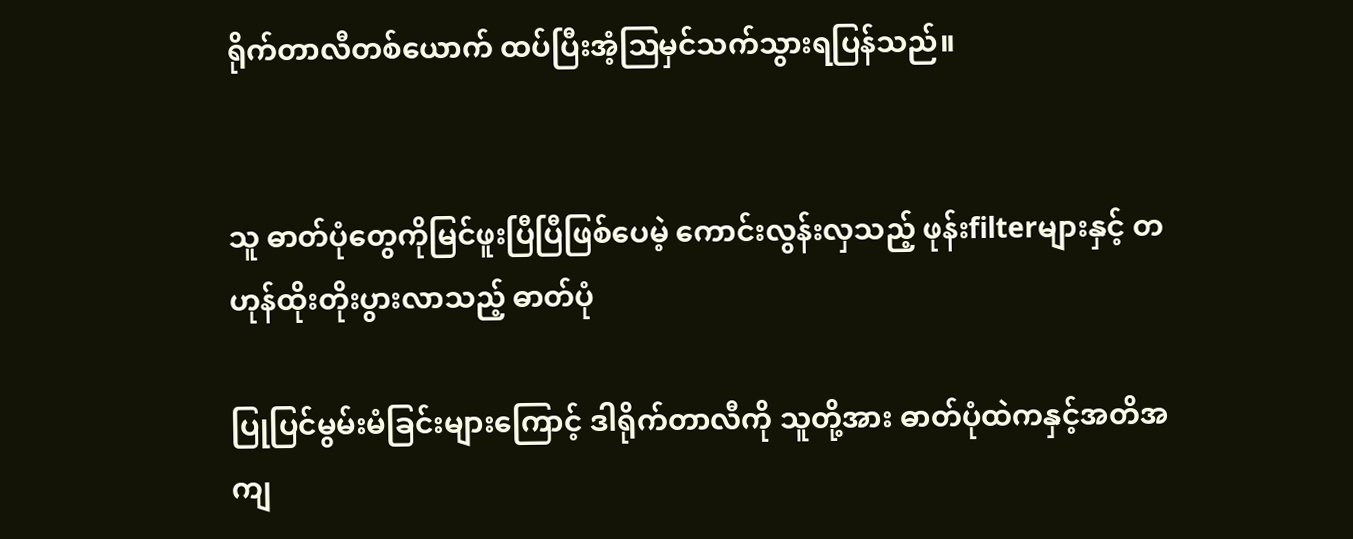ရိုက်တာလီတစ်ယောက် ထပ်ပြီးအံ့ဩမှင်သက်သွားရပြန်သည်။


သူ ဓာတ်ပုံတွေကိုမြင်ဖူးပြီပြီဖြစ်ပေမဲ့ ကောင်းလွန်းလှသည့် ဖုန်းfilterများနှင့် တဟုန်ထိုးတိုးပွားလာသည့် ဓာတ်ပုံ

ပြုပြင်မွမ်းမံခြင်းများကြောင့် ဒါရိုက်တာလီကို သူတို့အား ဓာတ်ပုံထဲကနှင့်အတိအကျ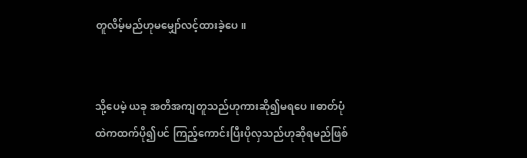တူလိမ့်မည်ဟုမမျှော်လင့်ထားခဲ့ပေ။


သို့ပေမဲ့ ယခု အတိအကျတူသည်ဟုကားဆို၍မရပေ။ဓာတ်ပုံထဲကထက်ပို၍ပင် ကြည့်ကောင်းပြီးပိုလှသည်ဟုဆိုရမည်ဖြစ်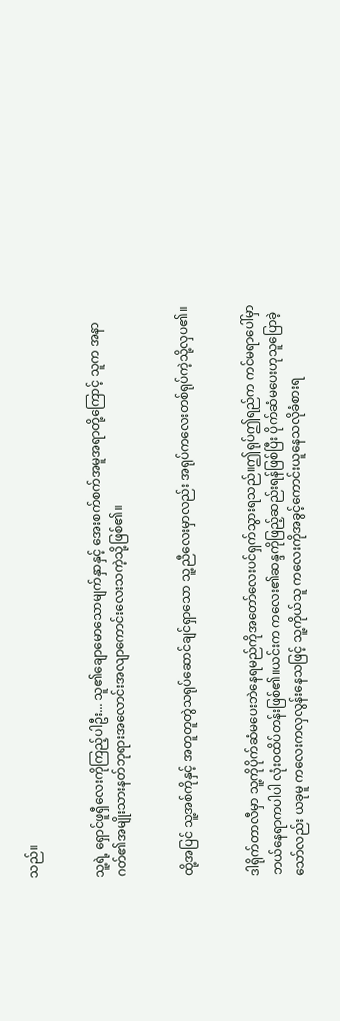သည်။


သူ့ရဲ့ ရှောင်ဖူရှီလေးကိုကြည့်ပါဦး... သူ၏ချောမောသောမျက်နှာနှင့် အေးစက်စက်အမူအရာတို့ကြောင့် သူက အနာဂတ်၏အမျိုးသားနတ်ဘုရားအလောင်းအလျာကောင်းလေးသကဲ့သို့ဖြစ်၏။


ထို့အပြင် သူ့အစ်ကိုနှင့် အတူတူတွဲသရုပ်ဆောင်ချင်ရှာသော သူ့ညီလေးမှာလည်း အရုပ်ကလေးတစ်ရုပ်ကဲ့သို့လှပ၏။


ဒါရိုက်တာလီမှာ သူ့ကိုပိုက်ဆံမပေးဘဲနေရမည်ကိုအတော်လေးပင်ရှက်သွားရသည်။ဤရုပ်ဤရည်က ကင်မရာပေါ်မှာ ဘယ်နေရာကပါပါ လုံးဝထိပ်တန်းဖြစ်၏။ယင်းက ကလေး၏ဆန္ဒကိုဖြည့်ဆည်းရန်ဖြစ်ပြီး ပိုက်ဆံမပေးဟုသူပြောခဲ့သော်လည်း ယခုမူ ကလေးကလှလွန်းနေသဖြင့် သူ့ကိုယ်သူ ကလေးကိုအခွင့်ကောင်းယူနေသလိုခံစားရ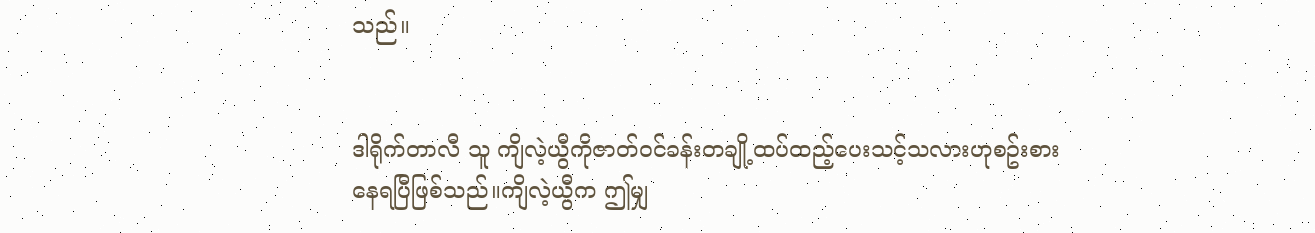သည်။


ဒါရိုက်တာလီ သူ ကျိလဲ့ယွီကိုဇာတ်ဝင်ခန်းတချို့ထပ်ထည့်ပေးသင့်သလားဟုစဥ်းစားနေရပြီဖြစ်သည်။ကျိလဲ့ယွီက ဤမျှ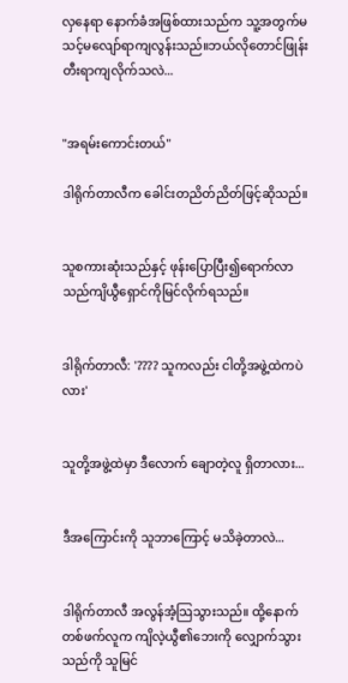လှနေရာ နောက်ခံအဖြစ်ထားသည်က သူ့အတွက်မသင့်မလျော်ရာကျလွန်းသည်။ဘယ်လိုတောင်ဖြုန်းတီးရာကျလိုက်သလဲ...


"အရမ်းကောင်းတယ်"

ဒါရိုက်တာလီက ခေါင်းတညိတ်ညိတ်ဖြင့်ဆိုသည်။


သူစကားဆုံးသည်နှင့် ဖုန်းပြောပြီး၍ရောက်လာသည်ကျိယွီရှောင်ကိုမြင်လိုက်ရသည်။


ဒါရိုက်တာလီ: '???? သူကလည်း ငါတို့အဖွဲ့ထဲကပဲ လား'


သူတို့အဖွဲ့ထဲမှာ ဒီလောက် ချောတဲ့လူ ရှိတာလား...


ဒီအကြောင်းကို သူဘာကြောင့် မသိခဲ့တာလဲ...


ဒါရိုက်တာလီ အလွန်အံ့သြသွားသည်။ ထို့နောက် တစ်ဖက်လူက ကျိလဲ့ယွီ၏ဘေးကို လျှောက်သွားသည်ကို သူမြင်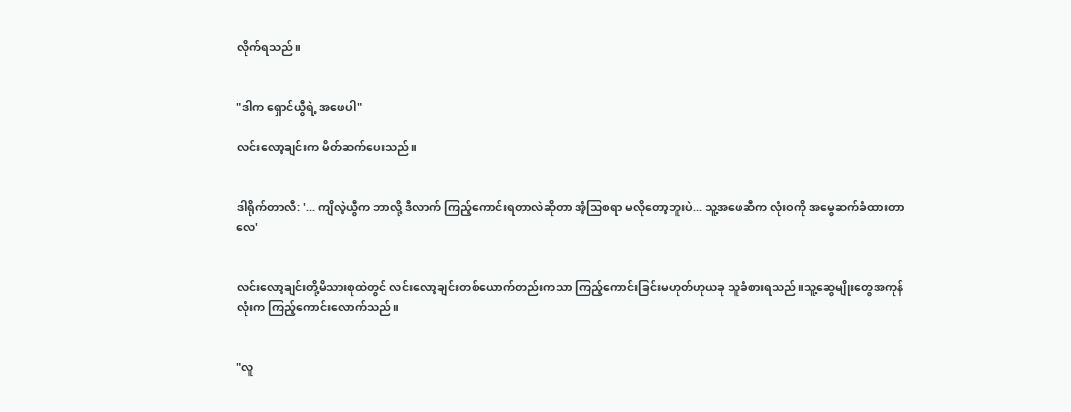လိုက်ရသည်။


"ဒါက ရှောင်ယွီရဲ့ အဖေပါ"

လင်းလော့ချင်းက မိတ်ဆက်ပေးသည်။


ဒါရိုက်တာလီ: '... ကျိလဲ့ယွီက ဘာလို့ ဒီလာက် ကြည့်ကောင်းရတာလဲဆိုတာ အံ့သြစရာ မလိုတော့ဘူးပဲ... သူ့အဖေဆီက လုံးဝကို အမွေဆက်ခံထားတာလေ'


လင်းလော့ချင်းတို့မိသားစုထဲတွင် လင်းလော့ချင်းတစ်ယောက်တည်းကသာ ကြည့်ကောင်းခြင်းမဟုတ်ဟုယခု သူခံစားရသည်။သူ့ဆွေမျိုးတွေအကုန်လုံးက ကြည့်ကောင်းလောက်သည်။


"လူ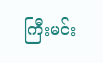ကြီးမင်း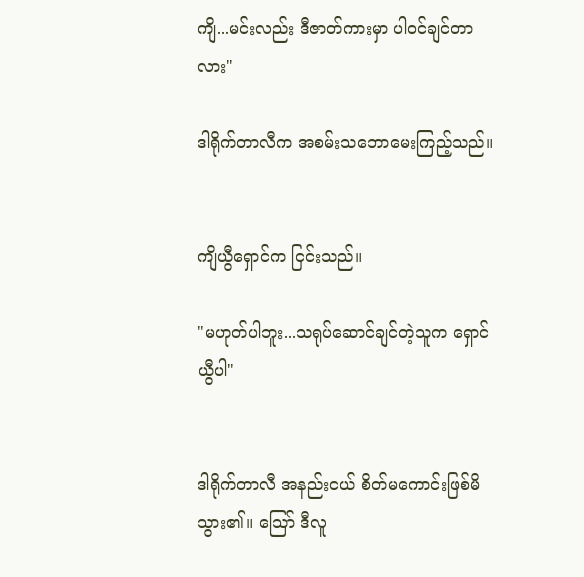ကျိ...မင်းလည်း ဒီဇာတ်ကားမှာ ပါဝင်ချင်တာလား"

ဒါရိုက်တာလီက အစမ်းသဘောမေးကြည့်သည်။


ကျိယွီရှောင်က ငြင်းသည်။

"မဟုတ်ပါဘူး...သရုပ်ဆောင်ချင်တဲ့သူက ရှောင်ယွီပါ"


ဒါရိုက်တာလီ အနည်းငယ် စိတ်မကောင်းဖြစ်မိသွား၏။ သြော် ဒီလူ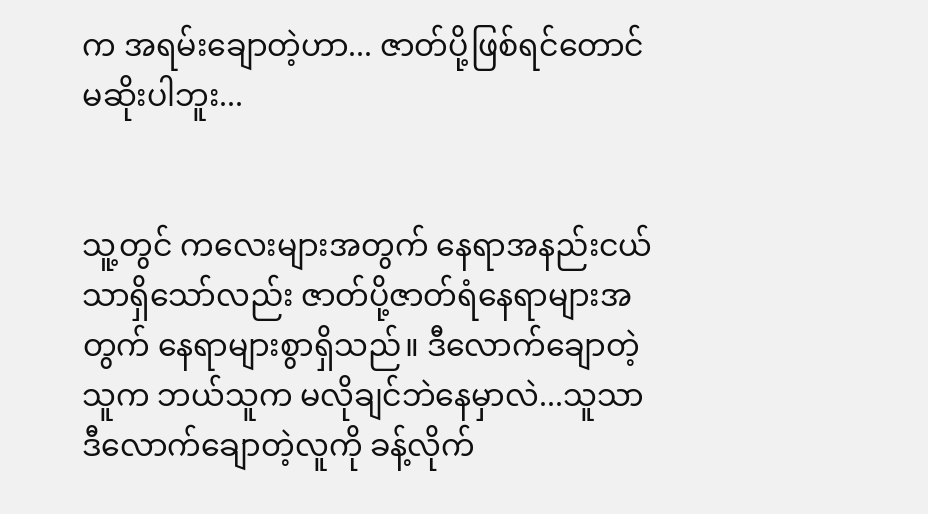က အရမ်းချောတဲ့ဟာ... ဇာတ်ပို့ဖြစ်ရင်တောင် မဆိုးပါဘူး...


သူ့တွင် ကလေးများအတွက် နေရာအနည်းငယ်သာရှိသော်လည်း ဇာတ်ပို့ဇာတ်ရံနေရာများအတွက် နေရာများစွာရှိသည်။ ဒီလောက်ချောတဲ့သူက ဘယ်သူက မလိုချင်ဘဲနေမှာလဲ...သူသာ ဒီလောက်ချောတဲ့လူကို ခန့်လိုက်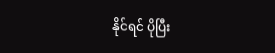နိုင်ရင် ပိုပြီး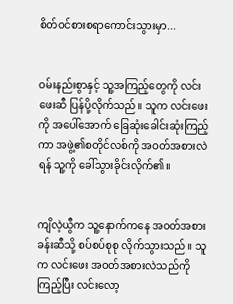စိတ်ဝင်စားစရာကောင်းသွားမှာ...


ဝမ်းနည်းစွာနှင့် သူ့အကြည့်တွေကို လင်းဖေးဆီ ပြန်ပို့လိုက်သည်။ သူက လင်းဖေးကို အပေါ်အောက် ခြေဆုံးခေါင်းဆုံးကြည့်ကာ အဖွဲ့၏စတိုင်လစ်ကို အဝတ်အစားလဲရန် သူ့ကို ခေါ်သွားခိုင်းလိုက်၏။


ကျိလဲ့ယွီက သူ့နောက်ကနေ အဝတ်အစားခန်းဆီသို့ စပ်စပ်စုစု လိုက်သွားသည်။ သူက လင်းဖေး အဝတ်အစားလဲသည်ကိုကြည့်ပြီး လင်းလော့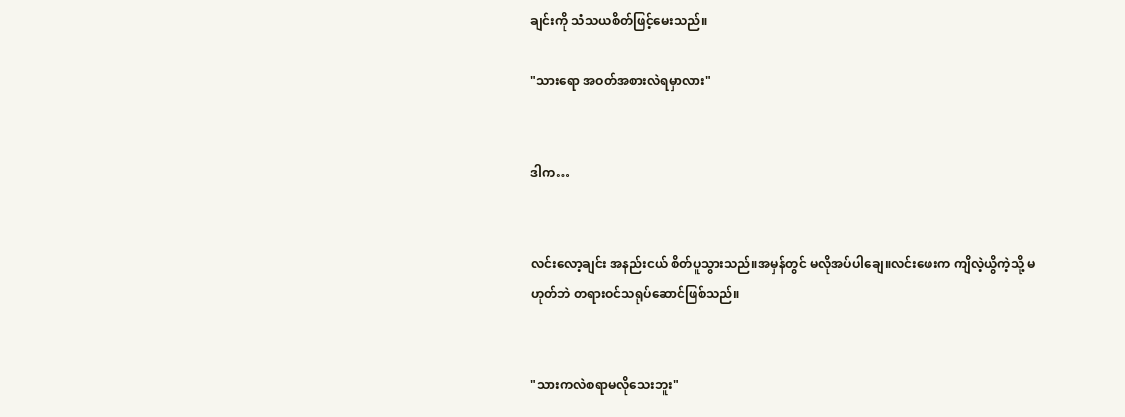ချင်းကို သံသယစိတ်ဖြင့်မေးသည်။

"သားရော အဝတ်အစားလဲရမှာလား"


ဒါက…


လင်းလော့ချင်း အနည်းငယ် စိတ်ပူသွားသည်။အမှန်တွင် မလိုအပ်ပါချေ။လင်းဖေးက ကျိလဲ့ယွိကဲ့သို့ မဟုတ်ဘဲ တရားဝင်သရုပ်ဆောင်ဖြစ်သည်။


"သားကလဲစရာမလိုသေးဘူး"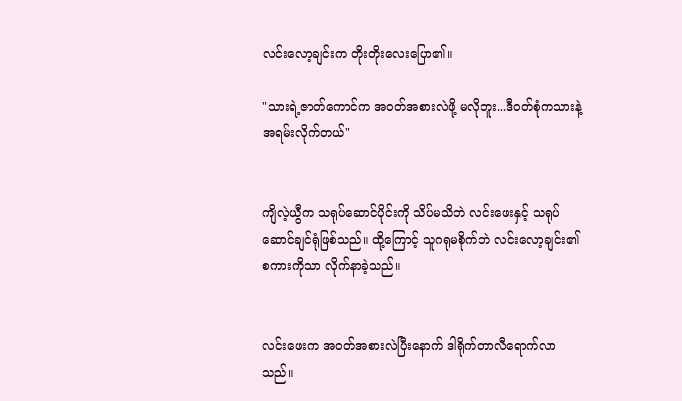လင်းလော့ချင်းက တိုးတိုးလေးပြော၏။

"သားရဲ့ဇာတ်ကောင်က အဝတ်အစားလဲဖို့ မလိုဘူး...ဒီဝတ်စုံကသားနဲ့ အရမ်းလိုက်တယ်"


ကျိလဲ့ယွီက သရုပ်ဆောင်ပိုင်းကို သိပ်မသိဘဲ လင်းဖေးနှင့် သရုပ်ဆောင်ချင်ရုံဖြစ်သည်။ ထို့ကြောင့် သူဂရုမစိုက်ဘဲ လင်းလော့ချင်း၏စကားကိုသာ လိုက်နာခဲ့သည်။


လင်းဖေးက အဝတ်အစားလဲပြီးနောက် ဒါရိုက်တာလီရောက်လာသည်။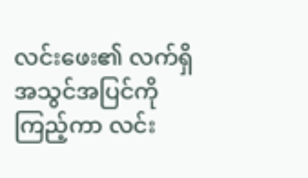လင်းဖေး၏ လက်ရှိအသွင်အပြင်ကို ကြည့်ကာ လင်း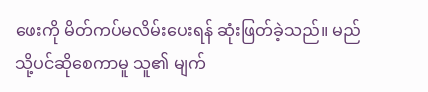ဖေးကို မိတ်ကပ်မလိမ်းပေးရန် ဆုံးဖြတ်ခဲ့သည်။ မည်သို့ပင်ဆိုစေကာမူ သူ၏ မျက်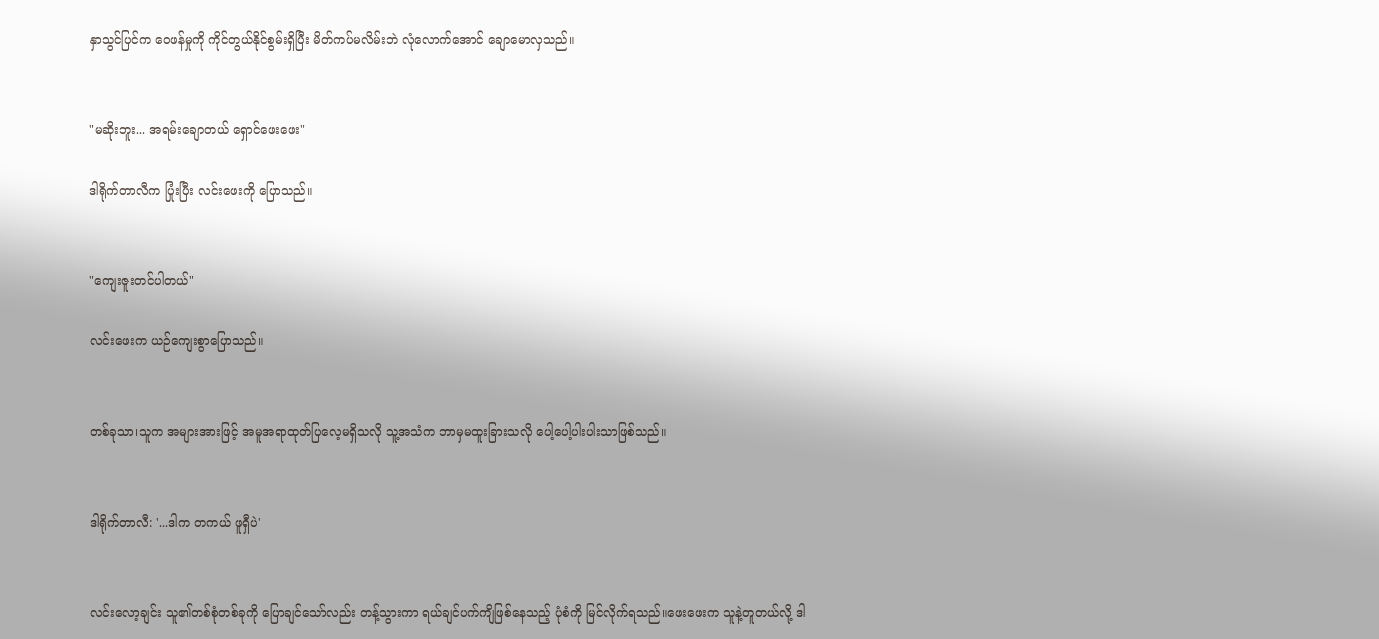နှာသွင်ပြင်က ဝေဖန်မှုကို ကိုင်တွယ်နိုင်စွမ်းရှိပြီး မိတ်ကပ်မလိမ်းဘဲ လုံလောက်အောင် ချောမောလှသည်။


"မဆိုးဘူး... အရမ်းချောတယ် ရှောင်ဖေးဖေး"

ဒါရိုက်တာလီက ပြုံးပြီး လင်းဖေးကို ပြောသည်။


"ကျေးဇူးတင်ပါတယ်"

လင်းဖေးက ယဉ်ကျေးစွာပြောသည်။


တစ်ခုသာ၊သူက အများအားဖြင့် အမူအရာထုတ်ပြလေ့မရှိသလို သူ့အသံက ဘာမှမထူးခြားသလို ပေါ့ပေါ့ပါးပါးသာဖြစ်သည်။


ဒါရိုက်တာလီ: '...ဒါက တကယ် ဖူရှီပဲ'


လင်းလော့ချင်း သူ၏တစ်စုံတစ်ခုကို ပြောချင်သော်လည်း တန့်သွားကာ ရယ်ချင်ပက်ကျိဖြစ်နေသည့် ပုံစံကို မြင်လိုက်ရသည်။ဖေးဖေးက သူနဲ့တူတယ်လို့ ဒါ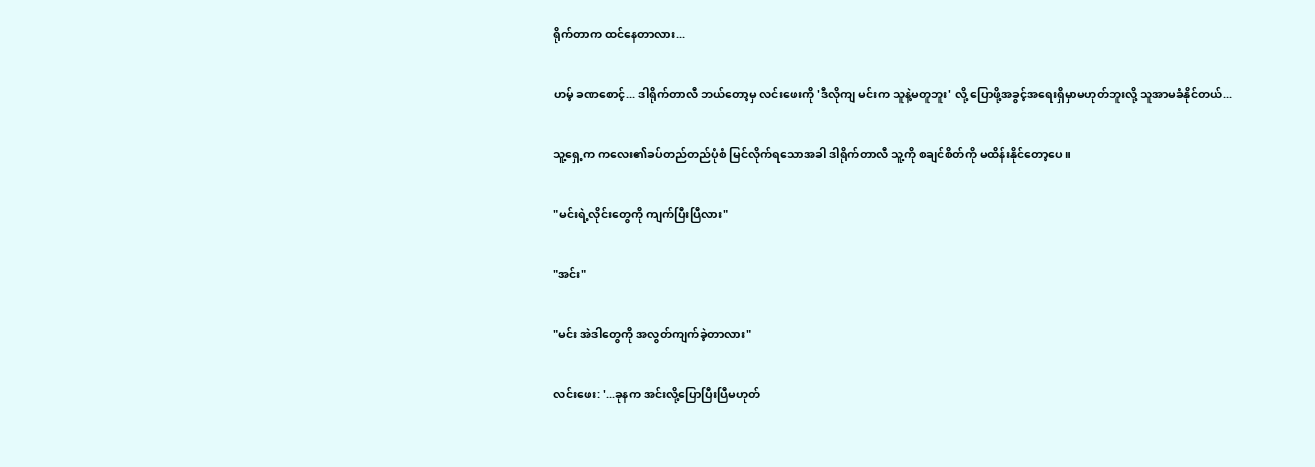ရိုက်တာက ထင်နေတာလား...


ဟမ့် ခဏစောင့်... ဒါရိုက်တာလီ ဘယ်တော့မှ လင်းဖေးကို 'ဒီလိုကျ မင်းက သူနဲ့မတူဘူး' လို့ ပြောဖို့အခွင့်အရေးရှိမှာမဟုတ်ဘူးလို့ သူအာမခံနိုင်တယ်...


သူ့ရှေ့က ကလေး၏ခပ်တည်တည်ပုံစံ မြင်လိုက်ရသောအခါ ဒါရိုက်တာလီ သူ့ကို စချင်စိတ်ကို မထိန်းနိုင်တော့ပေ။


"မင်းရဲ့လိုင်းတွေကို ကျက်ပြီးပြီလား"


"အင်း"


"မင်း အဲဒါတွေကို အလွတ်ကျက်ခဲ့တာလား"


လင်းဖေး: '...ခုနက အင်းလို့ပြောပြီးပြီမဟုတ်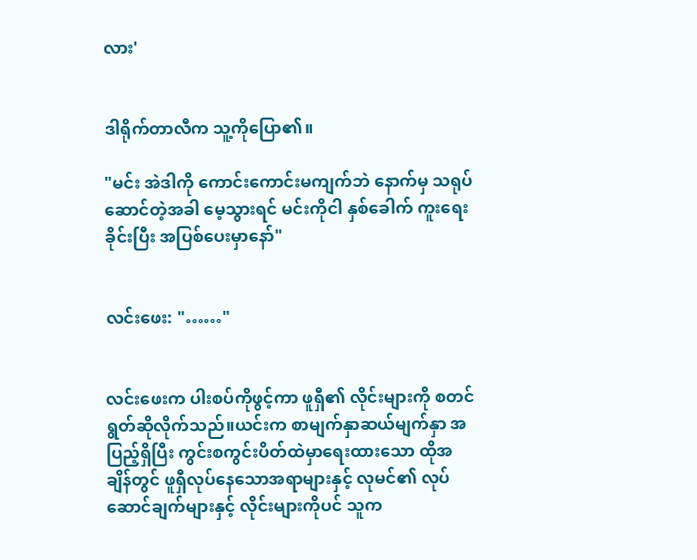လား'


ဒါရိုက်တာလီက သူ့ကိုပြော၏။

"မင်း အဲဒါကို ကောင်းကောင်းမကျက်ဘဲ နောက်မှ သရုပ်ဆောင်တဲ့အခါ မေ့သွားရင် မင်းကိုငါ နှစ်ခေါက် ကူးရေးခိုင်းပြီး အပြစ်ပေးမှာနော်"


လင်းဖေး: "……"


လင်းဖေးက ပါးစပ်ကိုဖွင့်ကာ ဖူရှီ၏ လိုင်းများကို စတင်ရွတ်ဆိုလိုက်သည်။ယင်းက စာမျက်နှာဆယ်မျက်နှာ အပြည့်ရှိပြီး ကွင်းစကွင်းပိတ်ထဲမှာရေးထားသော ထိုအချိန်တွင် ဖူရှီလုပ်နေသောအရာများနှင့် လုမင်၏ လုပ်ဆောင်ချက်များနှင့် လိုင်းများကိုပင် သူက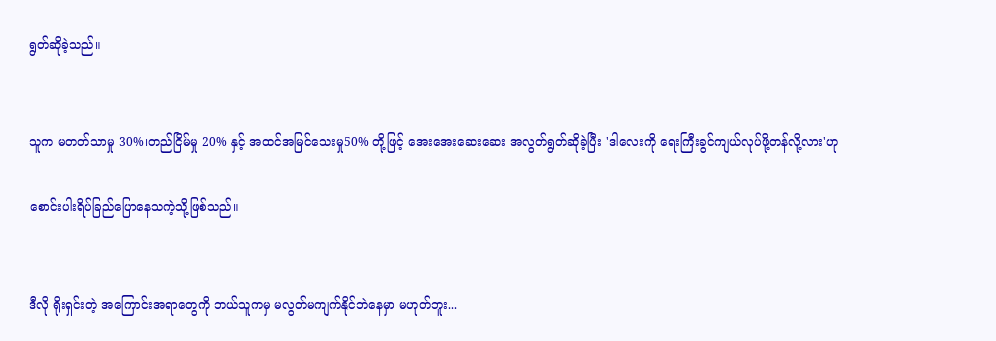ရွတ်ဆိုခဲ့သည်။


သူက မတတ်သာမှု 30%၊တည်ငြိမ်မှု 20% နှင့် အထင်အမြင်သေးမှု50% တို့ဖြင့် အေးအေးဆေးဆေး အလွတ်ရွတ်ဆိုခဲ့ပြီး 'ဒါလေးကို ရေးကြီးခွင်ကျယ်လုပ်ဖို့တန်လို့လား'ဟု

စောင်းပါးရိပ်ခြည်ပြောနေသကဲ့သို့ဖြစ်သည်။


ဒီလို ရိုးရှင်းတဲ့ အကြောင်းအရာတွေကို ဘယ်သူကမှ မလွတ်မကျက်နိုင်ဘဲနေမှာ မဟုတ်ဘူး...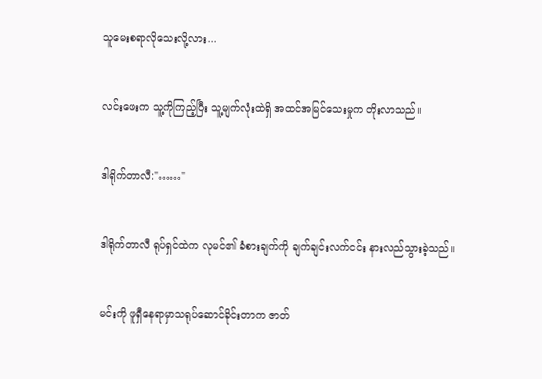သူမေးစရာလိုသေးလို့လား...


လင်းဖေးက သူ့ကိုကြည့်ပြီး သူ့မျက်လုံးထဲရှိ အထင်အမြင်သေးမှုက တိုးလာသည်။


ဒါရိုက်တာလီ:"……"


ဒါရိုက်တာလီ ရုပ်ရှင်ထဲက လုမင်၏ ခံစားချက်ကို ချက်ချင်းလက်ငင်း နားလည်သွားခဲ့သည်။


မင်းကို ဖူရှီနေရာမှာသရုပ်ဆောင်ခိုင်းတာက ဇာတ်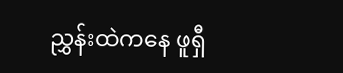ညွှန်းထဲကနေ ဖူရှီ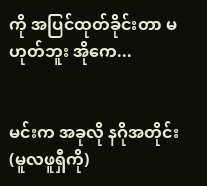ကို အပြင်ထုတ်ခိုင်းတာ မဟုတ်ဘူး အိုကေ...


မင်းက အခုလို နဂိုအတိုင်း(မူလဖူရှီကို)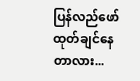ပြန်လည်ဖော်ထုတ်ချင်နေတာလား...